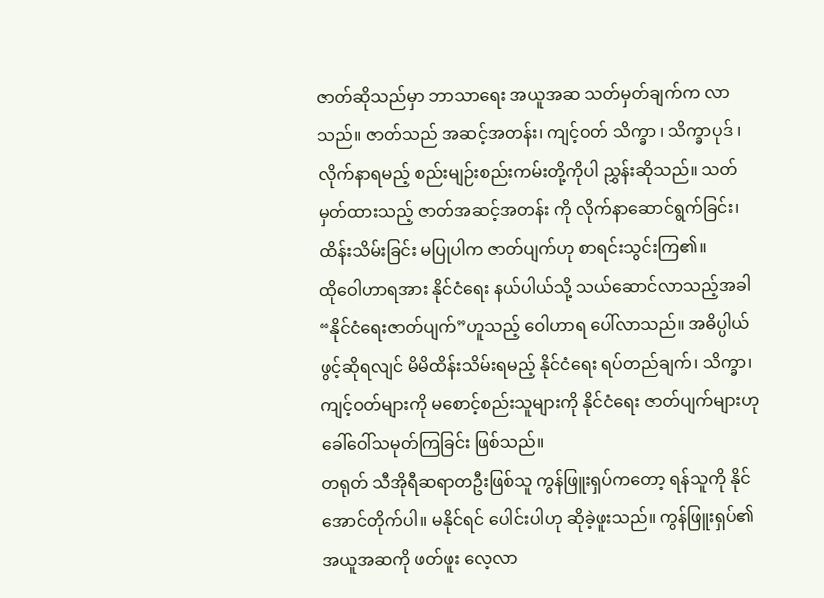ဇာတ်ဆိုသည်မှာ ဘာသာရေး အယူအဆ သတ်မှတ်ချက်က လာသည်။ ဇာတ်သည် အဆင့်အတန်း၊ ကျင့်ဝတ် သိက္ခာ ၊ သိက္ခာပုဒ် ၊ လိုက်နာရမည့် စည်းမျဉ်းစည်းကမ်းတို့ကိုပါ ညွှန်းဆိုသည်။ သတ်မှတ်ထားသည့် ဇာတ်အဆင့်အတန်း ကို လိုက်နာဆောင်ရွက်ခြင်း၊ ထိန်းသိမ်းခြင်း မပြုပါက ဇာတ်ပျက်ဟု စာရင်းသွင်းကြ၏။
ထိုဝေါဟာရအား နိုင်ငံရေး နယ်ပါယ်သို့ သယ်ဆောင်လာသည့်အခါ “နိုင်ငံရေးဇာတ်ပျက်”ဟူသည့် ဝေါဟာရ ပေါ်လာသည်။ အဓိပ္ပါယ်ဖွင့်ဆိုရလျင် မိမိထိန်းသိမ်းရမည့် နိုင်ငံရေး ရပ်တည်ချက်၊ သိက္ခာ၊ ကျင့်ဝတ်များကို မစောင့်စည်းသူများကို နိုင်ငံရေး ဇာတ်ပျက်များဟု ခေါ်ဝေါ်သမုတ်ကြခြင်း ဖြစ်သည်။
တရုတ် သီအိုရီဆရာတဦးဖြစ်သူ ကွန်ဖြူးရှပ်ကတော့ ရန်သူကို နိုင်အောင်တိုက်ပါ။ မနိုင်ရင် ပေါင်းပါဟု ဆိုခဲ့ဖူးသည်။ ကွန်ဖြူးရှပ်၏ အယူအဆကို ဖတ်ဖူး လေ့လာ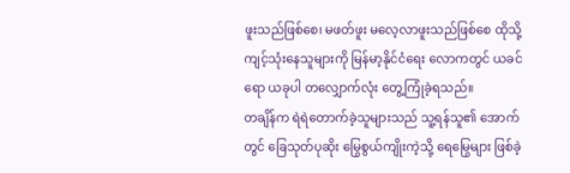ဖူးသည်ဖြစ်စေ၊ မဖတ်ဖူး မလေ့လာဖူးသည်ဖြစ်စေ ထိုသို့ကျင့်သုံးနေသူများကို မြန်မာ့နိုင်ငံရေး လောကတွင် ယခင်ရော ယခုပါ တလျှောက်လုံး တွေ့ကြုံခဲ့ရသည်။
တချိန်က ရဲရဲတောက်ခဲ့သူများသည် သူ့ရန်သူ၏ အောက်တွင် ခြေသုတ်ပုဆိုး မြွေစွယ်ကျိုးကဲ့သို့ ရေမြွေများ ဖြစ်ခဲ့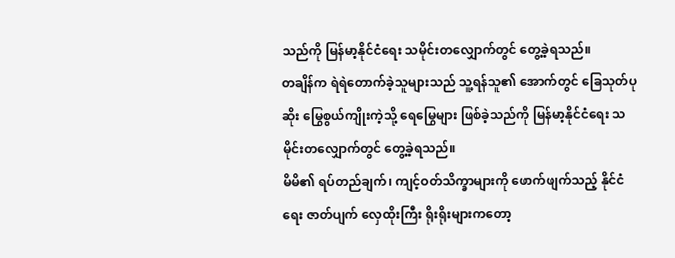သည်ကို မြန်မာ့နိုင်ငံရေး သမိုင်းတလျှောက်တွင် တွေ့ခဲ့ရသည်။
တချိန်က ရဲရဲတောက်ခဲ့သူများသည် သူ့ရန်သူ၏ အောက်တွင် ခြေသုတ်ပုဆိုး မြွေစွယ်ကျိုးကဲ့သို့ ရေမြွေများ ဖြစ်ခဲ့သည်ကို မြန်မာ့နိုင်ငံရေး သမိုင်းတလျှောက်တွင် တွေ့ခဲ့ရသည်။
မိမိ၏ ရပ်တည်ချက်၊ ကျင့်ဝတ်သိက္ခာများကို ဖောက်ဖျက်သည့် နိုင်ငံရေး ဇာတ်ပျက် လှေထိုးကြီး ရိုးရိုးများကတော့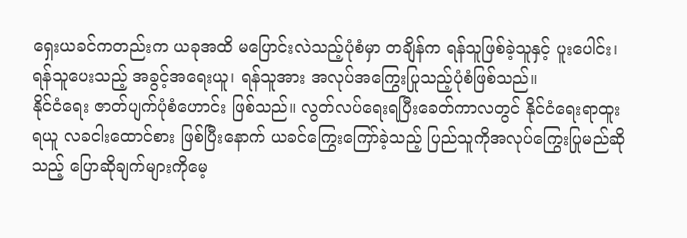ရှေးယခင်ကတည်းက ယခုအထိ မပြောင်းလဲသည့်ပုံစံမှာ တချိန်က ရန်သူဖြစ်ခဲ့သူနှင့် ပူးပေါင်း၊ ရန်သူပေးသည့် အခွင့်အရေးယူ၊ ရန်သူအား အလုပ်အကြွေးပြုသည့်ပုံစံဖြစ်သည်။
နိုင်ငံရေး ဇာတ်ပျက်ပုံစံဟောင်း ဖြစ်သည်။ လွတ်လပ်ရေးရပြီးခေတ်ကာလတွင် နိုင်ငံရေးရာထူးရယူ လခငါးထောင်စား ဖြစ်ပြီးနောက် ယခင်ကြွေးကြော်ခဲ့သည့် ပြည်သူကိုအလုပ်ကြွေးပြုမည်ဆိုသည့် ပြောဆိုချက်များကိုမေ့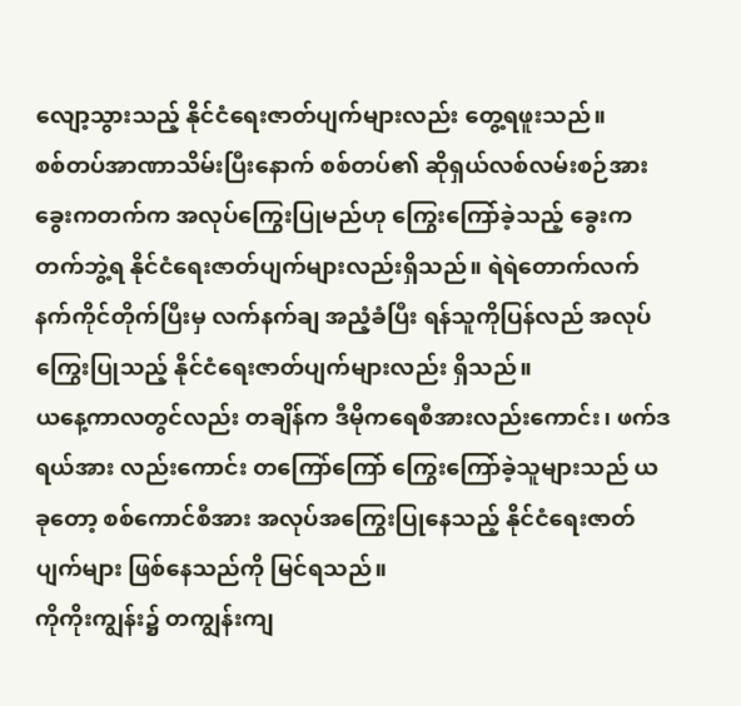လျော့သွားသည့် နိုင်ငံရေးဇာတ်ပျက်များလည်း တွေ့ရဖူးသည်။
စစ်တပ်အာဏာသိမ်းပြီးနောက် စစ်တပ်၏ ဆိုရှယ်လစ်လမ်းစဉ်အား ခွေးကတက်က အလုပ်ကြွေးပြုမည်ဟု ကြွေးကြော်ခဲ့သည့် ခွေးကတက်ဘွဲ့ရ နိုင်ငံရေးဇာတ်ပျက်များလည်းရှိသည်။ ရဲရဲတောက်လက်နက်ကိုင်တိုက်ပြီးမှ လက်နက်ချ အညံ့ခံပြီး ရန်သူကိုပြန်လည် အလုပ်ကြွေးပြုသည့် နိုင်ငံရေးဇာတ်ပျက်များလည်း ရှိသည်။
ယနေ့ကာလတွင်လည်း တချိန်က ဒီမိုကရေစီအားလည်းကောင်း၊ ဖက်ဒရယ်အား လည်းကောင်း တကြော်ကြော် ကြွေးကြော်ခဲ့သူများသည် ယခုတော့ စစ်ကောင်စီအား အလုပ်အကြွေးပြုနေသည့် နိုင်ငံရေးဇာတ်ပျက်များ ဖြစ်နေသည်ကို မြင်ရသည်။
ကိုကိုးကျွန်း၌ တကျွန်းကျ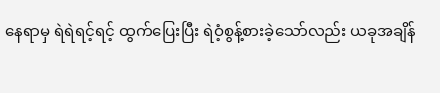နေရာမှ ရဲရဲရင့်ရင့် ထွက်ပြေးပြီး ရဲဝံ့စွန့်စားခဲ့သော်လည်း ယခုအချိန်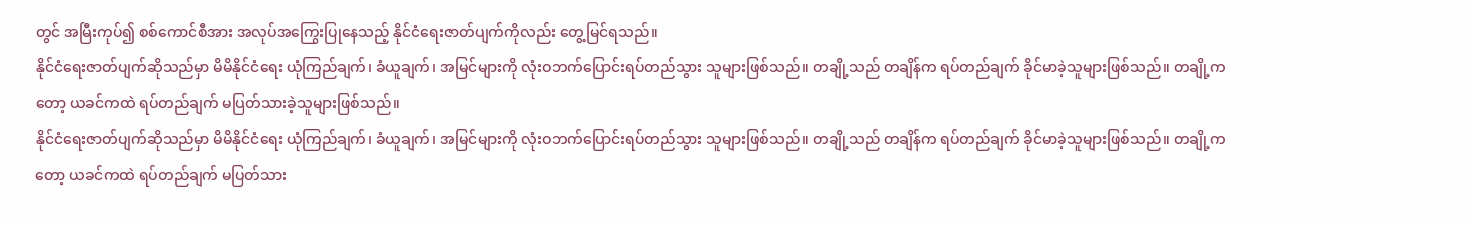တွင် အမြီးကုပ်၍ စစ်ကောင်စီအား အလုပ်အကြွေးပြုနေသည့် နိုင်ငံရေးဇာတ်ပျက်ကိုလည်း တွေ့မြင်ရသည်။
နိုင်ငံရေးဇာတ်ပျက်ဆိုသည်မှာ မိမိနိုင်ငံရေး ယုံကြည်ချက်၊ ခံယူချက်၊ အမြင်များကို လုံးဝဘက်ပြောင်းရပ်တည်သွား သူများဖြစ်သည်။ တချို့သည် တချိန်က ရပ်တည်ချက် ခိုင်မာခဲ့သူများဖြစ်သည်။ တချို့ကတော့ ယခင်ကထဲ ရပ်တည်ချက် မပြတ်သားခဲ့သူများဖြစ်သည်။
နိုင်ငံရေးဇာတ်ပျက်ဆိုသည်မှာ မိမိနိုင်ငံရေး ယုံကြည်ချက်၊ ခံယူချက်၊ အမြင်များကို လုံးဝဘက်ပြောင်းရပ်တည်သွား သူများဖြစ်သည်။ တချို့သည် တချိန်က ရပ်တည်ချက် ခိုင်မာခဲ့သူများဖြစ်သည်။ တချို့ကတော့ ယခင်ကထဲ ရပ်တည်ချက် မပြတ်သား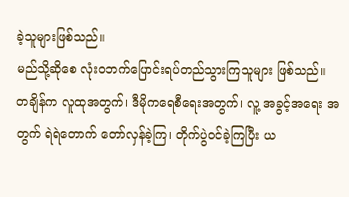ခဲ့သူများဖြစ်သည်။
မည်သို့ဆိုစေ လုံးဝဘက်ပြောင်းရပ်တည်သွားကြသူများ ဖြစ်သည်။ တချိန်က လူထုအတွက်၊ ဒီမိုကရေစီရေးအတွက်၊ လူ့ အခွင့်အရေး အတွက် ရဲရဲတောက် တော်လှန်ခဲ့ကြ၊ တိုက်ပွဲဝင်ခဲ့ကြပြီး ယ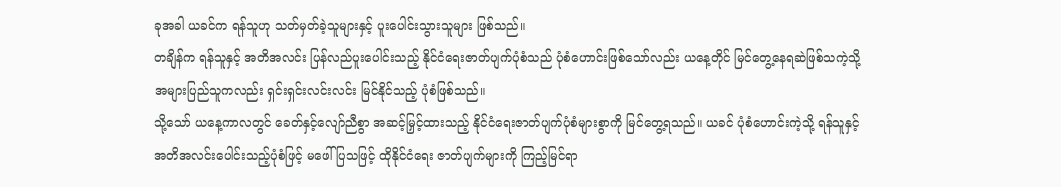ခုအခါ ယခင်က ရန်သူဟု သတ်မှတ်ခဲ့သူများနှင့် ပူးပေါင်းသွားသူများ ဖြစ်သည်။
တချိန်က ရန်သူနှင့် အတိအလင်း ပြန်လည်ပူးပေါင်းသည့် နိုင်ငံရေးဇာတ်ပျက်ပုံစံသည် ပုံစံဟောင်းဖြစ်သော်လည်း ယနေ့တိုင် မြင်တွေ့နေရဆဲဖြစ်သကဲ့သို့ အများပြည်သူကလည်း ရှင်းရှင်းလင်းလင်း မြင်နိုင်သည့် ပုံစံဖြစ်သည်။
သို့သော် ယနေ့ကာလတွင် ခေတ်နှင့်လျော်ညီစွာ အဆင့်မြှင့်ထားသည့် နိုင်ငံရေးဇာတ်ပျက်ပုံစံများစွာကို မြင်တွေ့ရသည်။ ယခင် ပုံစံဟောင်းကဲ့သို့ ရန်သူနှင့် အတိအလင်းပေါင်းသည့်ပုံစံဖြင့် မဖေါ်ပြသဖြင့် ထိုနိုင်ငံရေး ဇာတ်ပျက်များကို ကြည့်မြင်ရာ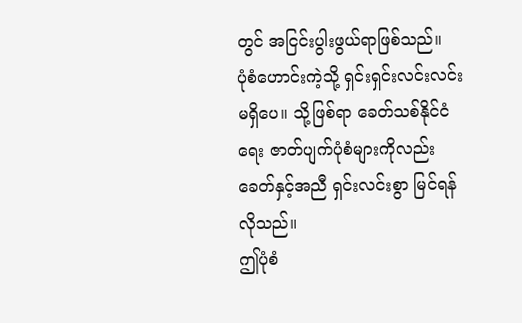တွင် အငြင်းပွါးဖွယ်ရာဖြစ်သည်။
ပုံစံဟောင်းကဲ့သို့ ရှင်းရှင်းလင်းလင်း မရှိပေ။ သို့ဖြစ်ရာ ခေတ်သစ်နိုင်ငံရေး ဇာတ်ပျက်ပုံစံများကိုလည်း ခေတ်နှင့်အညီ ရှင်းလင်းစွာ မြင်ရန် လိုသည်။
ဤပုံစံ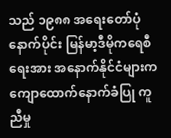သည် ၁၉၈၈ အရေးတော်ပုံနောက်ပိုင်း မြန်မာ့ဒီမိုကရေစီရေးအား အနောက်နိုင်ငံများက ကျောထောက်နောက်ခံပြု ကူညီမှု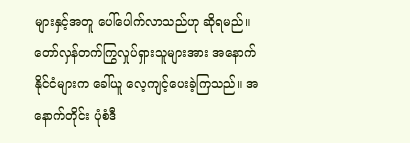များနှင့်အတူ ပေါ်ပေါက်လာသည်ဟု ဆိုရမည်။ တော်လှန်တက်ကြွလှုပ်ရှားသူများအား အနောက်နိုင်ငံများက ခေါ်ယူ လေ့ကျင့်ပေးခဲ့ကြသည်။ အနောက်တိုင်း ပုံစံဒီ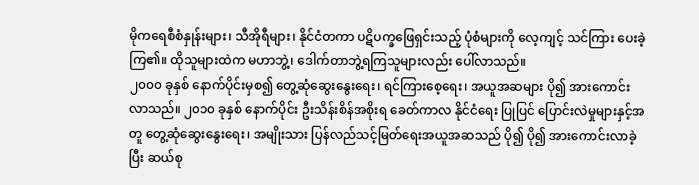မိုကရေစီစံနှုန်းများ၊ သီအိုရီများ၊ နိုင်ငံတကာ ပဋိပက္ခဖြေရှင်းသည့် ပုံစံများကို လေ့ကျင့် သင်ကြား ပေးခဲ့ကြ၏။ ထိုသူများထဲက မဟာဘွဲ့၊ ဒေါက်တာဘွဲ့ရကြသူများလည်း ပေါ်လာသည်။
၂၀၀၀ ခုနှစ် နောက်ပိုင်းမှစ၍ တွေ့ဆုံဆွေးနွေးရေး၊ ရင်ကြားစေ့ရေး၊ အယူအဆများ ပို၍ အားကောင်းလာသည်။ ၂၀၁၀ ခုနှစ် နောက်ပိုင်း ဦးသိန်းစိန်အစိုးရ ခေတ်ကာလ နိုင်ငံရေး ပြုပြင် ပြောင်းလဲမှုများနှင့်အတူ တွေ့ဆုံဆွေးနွေးရေး၊ အမျိုးသား ပြန်လည်သင့်မြတ်ရေးအယူအဆသည် ပို၍ ပို၍ အားကောင်းလာခဲ့ပြီး ဆယ်စု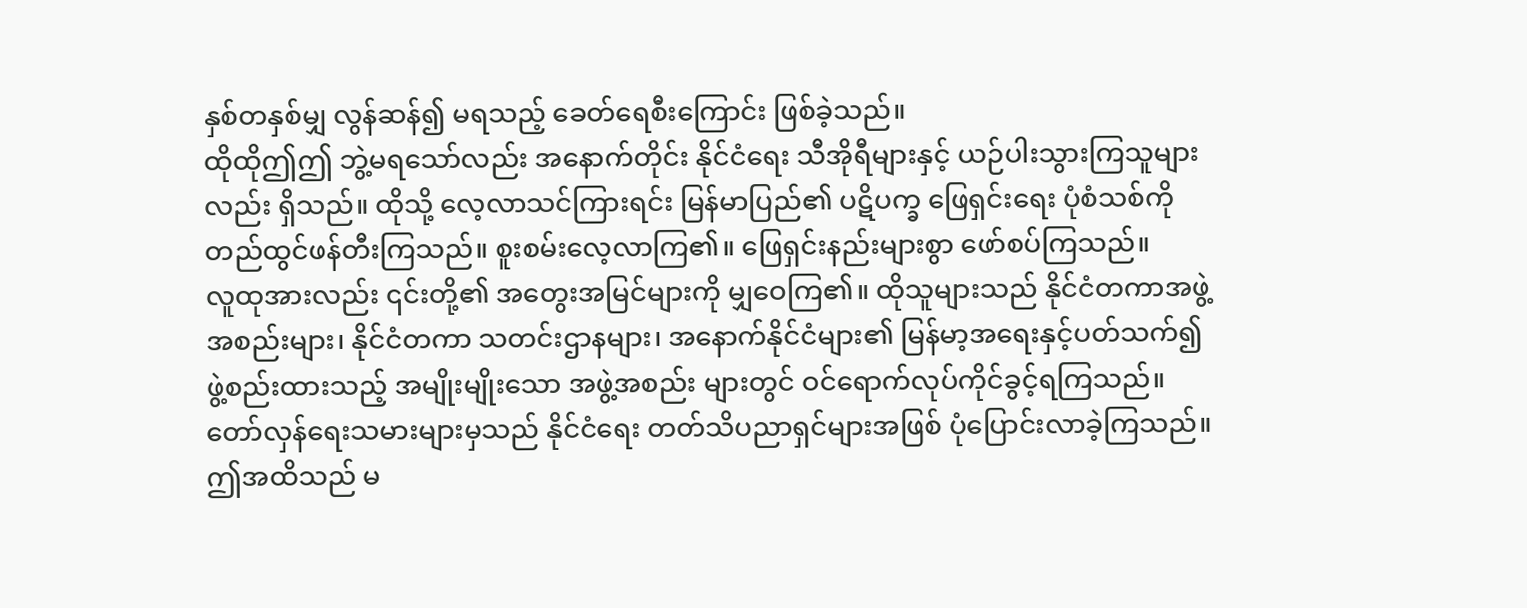နှစ်တနှစ်မျှ လွန်ဆန်၍ မရသည့် ခေတ်ရေစီးကြောင်း ဖြစ်ခဲ့သည်။
ထိုထိုဤဤ ဘွဲ့မရသော်လည်း အနောက်တိုင်း နိုင်ငံရေး သီအိုရီများနှင့် ယဉ်ပါးသွားကြသူများလည်း ရှိသည်။ ထိုသို့ လေ့လာသင်ကြားရင်း မြန်မာပြည်၏ ပဋိပက္ခ ဖြေရှင်းရေး ပုံစံသစ်ကို တည်ထွင်ဖန်တီးကြသည်။ စူးစမ်းလေ့လာကြ၏။ ဖြေရှင်းနည်းများစွာ ဖော်စပ်ကြသည်။
လူထုအားလည်း ၎င်းတို့၏ အတွေးအမြင်များကို မျှဝေကြ၏။ ထိုသူများသည် နိုင်ငံတကာအဖွဲ့အစည်းများ၊ နိုင်ငံတကာ သတင်းဌာနများ၊ အနောက်နိုင်ငံများ၏ မြန်မာ့အရေးနှင့်ပတ်သက်၍ ဖွဲ့စည်းထားသည့် အမျိုးမျိုးသော အဖွဲ့အစည်း များတွင် ဝင်ရောက်လုပ်ကိုင်ခွင့်ရကြသည်။
တော်လှန်ရေးသမားများမှသည် နိုင်ငံရေး တတ်သိပညာရှင်များအဖြစ် ပုံပြောင်းလာခဲ့ကြသည်။ ဤအထိသည် မ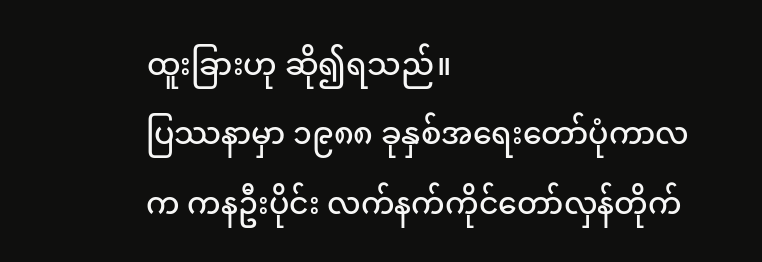ထူးခြားဟု ဆို၍ရသည်။
ပြဿနာမှာ ၁၉၈၈ ခုနှစ်အရေးတော်ပုံကာလက ကနဦးပိုင်း လက်နက်ကိုင်တော်လှန်တိုက်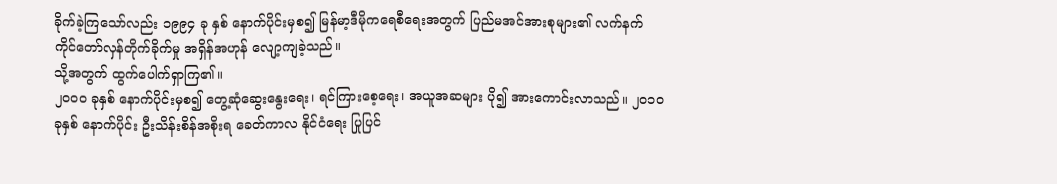ခိုက်ခဲ့ကြသော်လည်း ၁၉၉၄ ခု နှစ် နောက်ပိုင်းမှစ၍ မြန်မာ့ဒီမိုကရေစီရေးအတွက် ပြည်မအင်အားစုများ၏ လက်နက်ကိုင်တော်လှန်တိုက်ခိုက်မှု အရှိန်အဟုန် လျော့ကျခဲ့သည်။
သို့အတွက် ထွက်ပေါက်ရှာကြ၏။
၂၀၀၀ ခုနှစ် နောက်ပိုင်းမှစ၍ တွေ့ဆုံဆွေးနွေးရေး၊ ရင်ကြားစေ့ရေး၊ အယူအဆများ ပို၍ အားကောင်းလာသည်။ ၂၀၁၀ ခုနှစ် နောက်ပိုင်း ဦးသိန်းစိန်အစိုးရ ခေတ်ကာလ နိုင်ငံရေး ပြုပြင်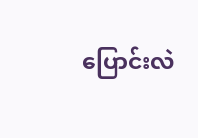ပြောင်းလဲ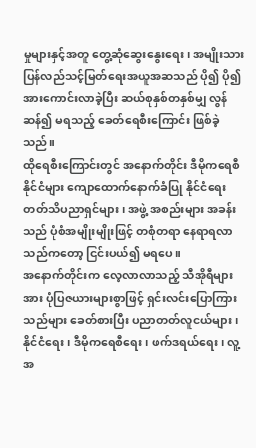မှုများနှင့်အတူ တွေ့ဆုံဆွေးနွေးရေး၊ အမျိုးသား ပြန်လည်သင့်မြတ်ရေးအယူအဆသည် ပို၍ ပို၍ အားကောင်းလာခဲ့ပြီး ဆယ်စုနှစ်တနှစ်မျှ လွန်ဆန်၍ မရသည့် ခေတ်ရေစီးကြောင်း ဖြစ်ခဲ့သည်။
ထိုရေစီးကြောင်းတွင် အနောက်တိုင်း ဒီမိုကရေစီနိုင်ငံများ ကျောထောက်နောက်ခံပြု နိုင်ငံရေး တတ်သိပညာရှင်များ၊ အဖွဲ့ အစည်းများ အခန်းသည် ပုံစံအမျိုးမျိုးဖြင့် တစုံတရာ နေရာရလာသည်ကတော့ ငြင်းပယ်၍ မရပေ။
အနောက်တိုင်းက လေ့လာလာသည့် သီအိုရီများအား ပုံပြဇယားများစွာဖြင့် ရှင်းလင်းပြောကြားသည်များ ခေတ်စားပြီး ပညာတတ်လူငယ်များ၊ နိုင်ငံရေး၊ ဒီမိုကရေစီရေး၊ ဖက်ဒရယ်ရေး၊ လူ့အ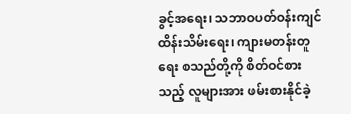ခွင့်အရေး၊ သဘာဝပတ်ဝန်းကျင်ထိန်းသိမ်းရေး၊ ကျားမတန်းတူရေး စသည်တို့ကို စိတ်ဝင်စားသည့် လူများအား ဖမ်းစားနိုင်ခဲ့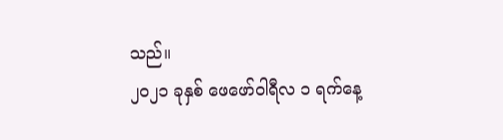သည်။
၂၀၂၁ ခုနှစ် ဖေဖော်ဝါရီလ ၁ ရက်နေ့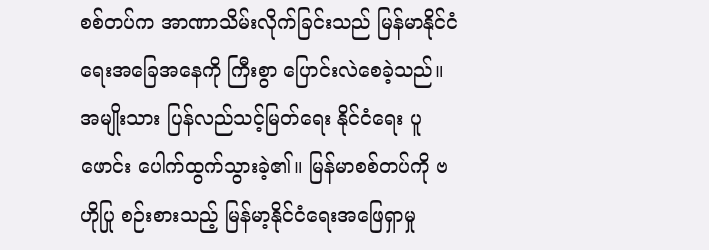စစ်တပ်က အာဏာသိမ်းလိုက်ခြင်းသည် မြန်မာနိုင်ငံရေးအခြေအနေကို ကြီးစွာ ပြောင်းလဲစေခဲ့သည်။ အမျိုးသား ပြန်လည်သင့်မြတ်ရေး နိုင်ငံရေး ပူဖောင်း ပေါက်ထွက်သွားခဲ့၏။ မြန်မာစစ်တပ်ကို ဗဟိုပြု စဉ်းစားသည့် မြန်မာ့နိုင်ငံရေးအဖြေရှာမှု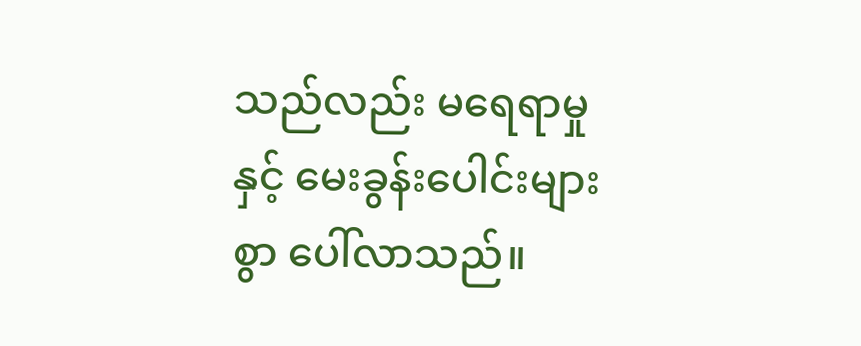သည်လည်း မရေရာမှုနှင့် မေးခွန်းပေါင်းများစွာ ပေါ်လာသည်။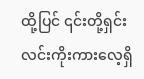ထို့ပြင် ၎င်းတို့ရှင်းလင်းကိုးကားလေ့ရှိ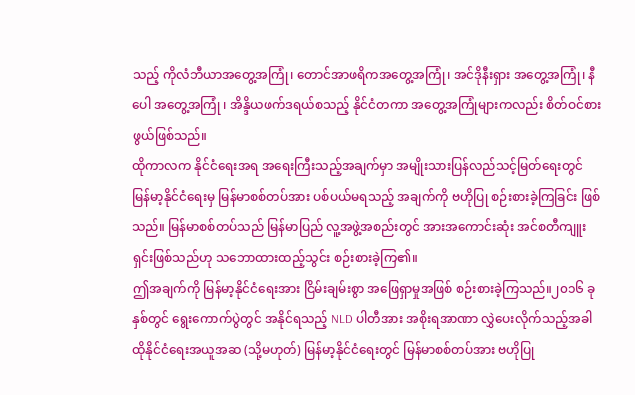သည့် ကိုလံဘီယာအတွေ့အကြုံ၊ တောင်အာဖရိကအတွေ့အကြုံ၊ အင်ဒိုနီးရှား အတွေ့အကြုံ၊ နီပေါ အတွေ့အကြုံ ၊ အိန္ဒိယဖက်ဒရယ်စသည့် နိုင်ငံတကာ အတွေ့အကြုံများကလည်း စိတ်ဝင်စားဖွယ်ဖြစ်သည်။
ထိုကာလက နိုင်ငံရေးအရ အရေးကြီးသည့်အချက်မှာ အမျိုးသားပြန်လည်သင့်မြတ်ရေးတွင် မြန်မာ့နိုင်ငံရေးမှ မြန်မာစစ်တပ်အား ပစ်ပယ်မရသည့် အချက်ကို ဗဟိုပြု စဉ်းစားခဲ့ကြခြင်း ဖြစ်သည်။ မြန်မာစစ်တပ်သည် မြန်မာပြည် လူ့အဖွဲ့အစည်းတွင် အားအကောင်းဆုံး အင်စတီကျူးရှင်းဖြစ်သည်ဟု သဘောထားထည့်သွင်း စဉ်းစားခဲ့ကြ၏။
ဤအချက်ကို မြန်မာ့နိုင်ငံရေးအား ငြိမ်းချမ်းစွာ အဖြေရှာမှုအဖြစ် စဉ်းစားခဲ့ကြသည်။၂၀၁၆ ခုနှစ်တွင် ရွေးကောက်ပွဲတွင် အနိုင်ရသည့် NLD ပါတီအား အစိုးရအာဏာ လွှဲပေးလိုက်သည့်အခါ ထိုနိုင်ငံရေးအယူအဆ (သို့မဟုတ်) မြန်မာ့နိုင်ငံရေးတွင် မြန်မာစစ်တပ်အား ဗဟိုပြု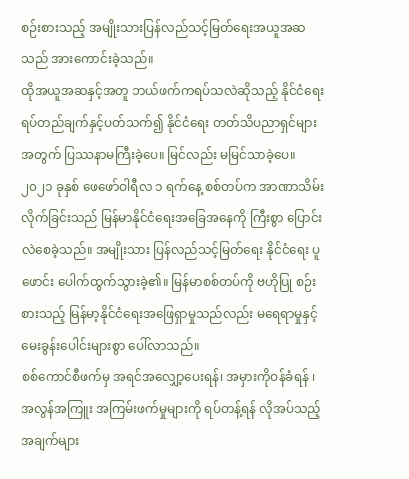စဉ်းစားသည့် အမျိုးသားပြန်လည်သင့်မြတ်ရေးအယူအဆသည် အားကောင်းခဲ့သည်။
ထိုအယူအဆနှင့်အတူ ဘယ်ဖက်ကရပ်သလဲဆိုသည့် နိုင်ငံရေးရပ်တည်ချက်နှင့်ပတ်သက်၍ နိုင်ငံရေး တတ်သိပညာရှင်များအတွက် ပြဿနာမကြီးခဲ့ပေ။ မြင်လည်း မမြင်သာခဲ့ပေ။
၂၀၂၁ ခုနှစ် ဖေဖော်ဝါရီလ ၁ ရက်နေ့ စစ်တပ်က အာဏာသိမ်းလိုက်ခြင်းသည် မြန်မာနိုင်ငံရေးအခြေအနေကို ကြီးစွာ ပြောင်းလဲစေခဲ့သည်။ အမျိုးသား ပြန်လည်သင့်မြတ်ရေး နိုင်ငံရေး ပူဖောင်း ပေါက်ထွက်သွားခဲ့၏။ မြန်မာစစ်တပ်ကို ဗဟိုပြု စဉ်းစားသည့် မြန်မာ့နိုင်ငံရေးအဖြေရှာမှုသည်လည်း မရေရာမှုနှင့် မေးခွန်းပေါင်းများစွာ ပေါ်လာသည်။
စစ်ကောင်စီဖက်မှ အရင်အလျှော့ပေးရန်၊ အမှားကိုဝန်ခံရန် ၊ အလွန်အကြူး အကြမ်းဖက်မှုများကို ရပ်တန့်ရန် လိုအပ်သည့် အချက်များ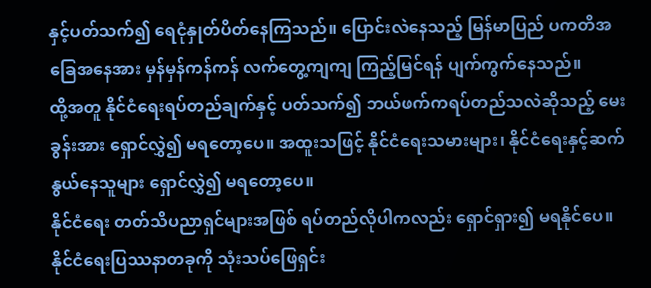နှင့်ပတ်သက်၍ ရေငုံနှုတ်ပိတ်နေကြသည်။ ပြောင်းလဲနေသည့် မြန်မာပြည် ပကတိအခြေအနေအား မှန်မှန်ကန်ကန် လက်တွေ့ကျကျ ကြည့်မြင်ရန် ပျက်ကွက်နေသည်။
ထို့အတူ နိုင်ငံရေးရပ်တည်ချက်နှင့် ပတ်သက်၍ ဘယ်ဖက်ကရပ်တည်သလဲဆိုသည့် မေးခွန်းအား ရှောင်လွှဲ၍ မရတော့ပေ။ အထူးသဖြင့် နိုင်ငံရေးသမားများ၊ နိုင်ငံရေးနှင့်ဆက်နွယ်နေသူများ ရှောင်လွှဲ၍ မရတော့ပေ။
နိုင်ငံရေး တတ်သိပညာရှင်များအဖြစ် ရပ်တည်လိုပါကလည်း ရှောင်ရှား၍ မရနိုင်ပေ။ နိုင်ငံရေးပြဿနာတခုကို သုံးသပ်ဖြေရှင်း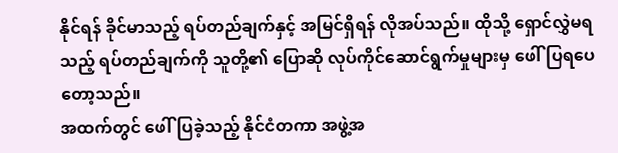နိုင်ရန် ခိုင်မာသည့် ရပ်တည်ချက်နှင့် အမြင်ရှိရန် လိုအပ်သည်။ ထိုသို့ ရှောင်လွှဲမရသည့် ရပ်တည်ချက်ကို သူတို့၏ ပြောဆို လုပ်ကိုင်ဆောင်ရွက်မှုများမှ ဖေါ်ပြရပေတော့သည်။
အထက်တွင် ဖေါ်ပြခဲ့သည့် နိုင်ငံတကာ အဖွဲ့အ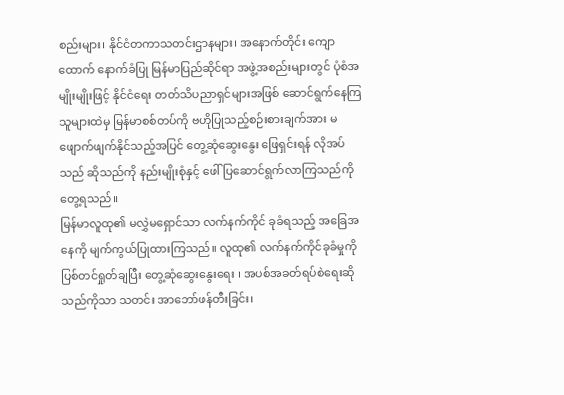စည်းများ၊ နိုင်ငံတကာသတင်းဌာနများ၊ အနောက်တိုင်း ကျောထောက် နောက်ခံပြု မြန်မာပြည်ဆိုင်ရာ အဖွဲ့အစည်းများတွင် ပုံစံအမျိုးမျိုးဖြင့် နိုင်ငံရေး တတ်သိပညာရှင်များအဖြစ် ဆောင်ရွက်နေကြသူများထဲမှ မြန်မာစစ်တပ်ကို ဗဟိုပြုသည့်စဉ်းစားချက်အား မဖျောက်ဖျက်နိုင်သည့်အပြင် တွေ့ဆုံဆွေးနွေး ဖြေရှင်းရန် လိုအပ်သည် ဆိုသည်ကို နည်းမျိုးစုံနှင့် ဖေါ်ပြဆောင်ရွက်လာကြသည်ကို တွေ့ရသည်။
မြန်မာလူထု၏ မလွှဲမရှောင်သာ လက်နက်ကိုင် ခုခံရသည့် အခြေအနေကို မျက်ကွယ်ပြုထားကြသည်။ လူထု၏ လက်နက်ကိုင်ခုခံမှုကို ပြစ်တင်ရှုတ်ချပြီး တွေ့ဆုံဆွေးနွေးရေး ၊ အပစ်အခတ်ရပ်စဲရေးဆိုသည်ကိုသာ သတင်း အာဘော်ဖန်တီးခြင်း၊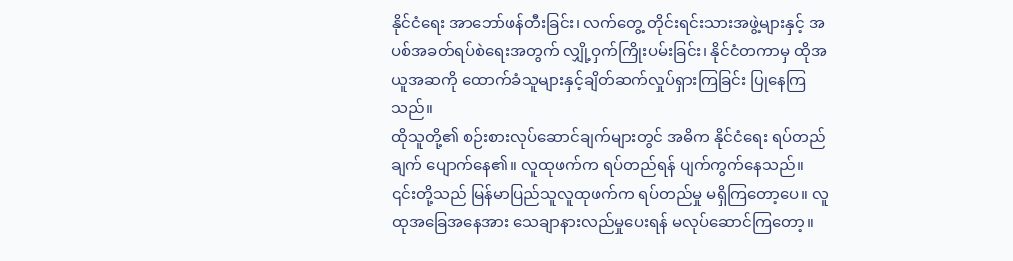နိုင်ငံရေး အာဘော်ဖန်တီးခြင်း၊ လက်တွေ့ တိုင်းရင်းသားအဖွဲ့များနှင့် အပစ်အခတ်ရပ်စဲရေးအတွက် လျှို့ဝှက်ကြိုးပမ်းခြင်း၊ နိုင်ငံတကာမှ ထိုအယူအဆကို ထောက်ခံသူများနှင့်ချိတ်ဆက်လှုပ်ရှားကြခြင်း ပြုနေကြသည်။
ထိုသူတို့၏ စဉ်းစားလုပ်ဆောင်ချက်များတွင် အဓိက နိုင်ငံရေး ရပ်တည်ချက် ပျောက်နေ၏။ လူထုဖက်က ရပ်တည်ရန် ပျက်ကွက်နေသည်။
၎င်းတို့သည် မြန်မာပြည်သူလူထုဖက်က ရပ်တည်မှု မရှိကြတော့ပေ။ လူထုအခြေအနေအား သေချာနားလည်မှုပေးရန် မလုပ်ဆောင်ကြတော့။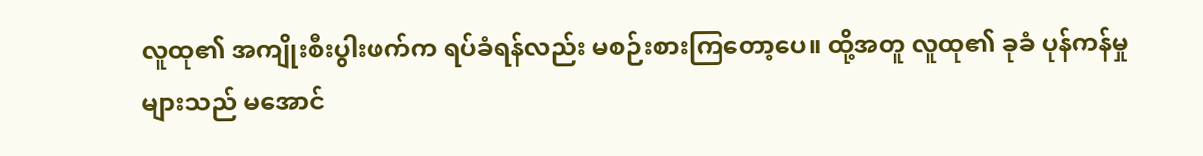လူထု၏ အကျိုးစီးပွါးဖက်က ရပ်ခံရန်လည်း မစဉ်းစားကြတော့ပေ။ ထို့အတူ လူထု၏ ခုခံ ပုန်ကန်မှုများသည် မအောင်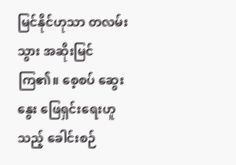မြင်နိုင်ဟုသာ တလမ်းသွား အဆိုးမြင်ကြ၏။ စေ့စပ် ဆွေးနွေး ဖြေရှင်းရေးဟူသည့် ခေါင်းစဉ်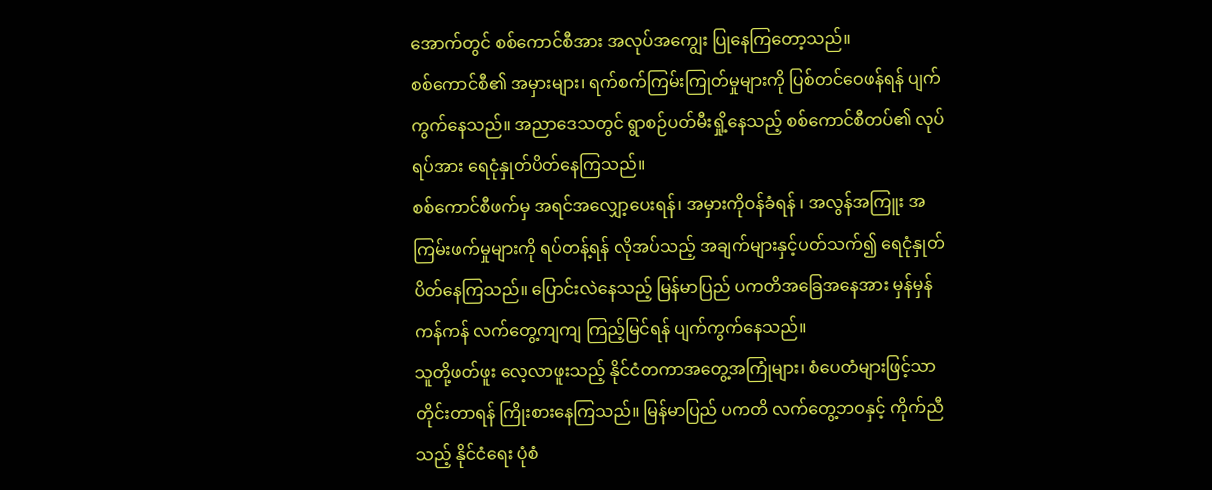အောက်တွင် စစ်ကောင်စီအား အလုပ်အကျွေး ပြုနေကြတော့သည်။
စစ်ကောင်စီ၏ အမှားများ၊ ရက်စက်ကြမ်းကြုတ်မှုများကို ပြစ်တင်ဝေဖန်ရန် ပျက်ကွက်နေသည်။ အညာဒေသတွင် ရွာစဉ်ပတ်မီးရှို့နေသည့် စစ်ကောင်စီတပ်၏ လုပ်ရပ်အား ရေငုံနှုတ်ပိတ်နေကြသည်။
စစ်ကောင်စီဖက်မှ အရင်အလျှော့ပေးရန်၊ အမှားကိုဝန်ခံရန် ၊ အလွန်အကြူး အကြမ်းဖက်မှုများကို ရပ်တန့်ရန် လိုအပ်သည့် အချက်များနှင့်ပတ်သက်၍ ရေငုံနှုတ်ပိတ်နေကြသည်။ ပြောင်းလဲနေသည့် မြန်မာပြည် ပကတိအခြေအနေအား မှန်မှန်ကန်ကန် လက်တွေ့ကျကျ ကြည့်မြင်ရန် ပျက်ကွက်နေသည်။
သူတို့ဖတ်ဖူး လေ့လာဖူးသည့် နိုင်ငံတကာအတွေ့အကြုံများ၊ စံပေတံများဖြင့်သာ တိုင်းတာရန် ကြိုးစားနေကြသည်။ မြန်မာပြည် ပကတိ လက်တွေ့ဘဝနှင့် ကိုက်ညီသည့် နိုင်ငံရေး ပုံစံ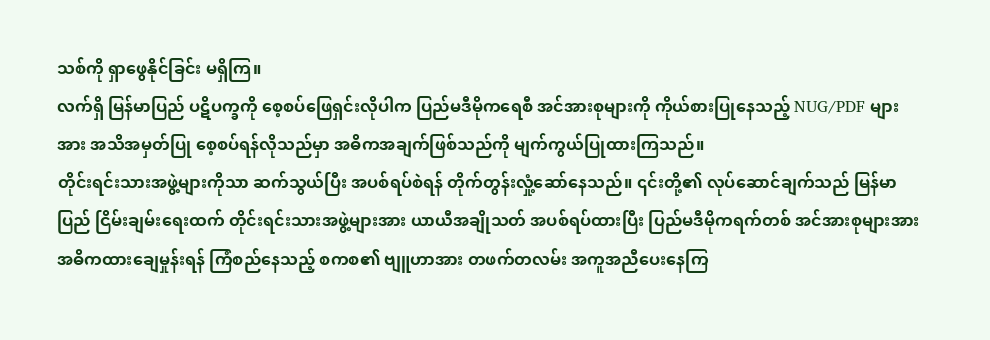သစ်ကို ရှာဖွေနိုင်ခြင်း မရှိကြ။
လက်ရှိ မြန်မာပြည် ပဋိပက္ခကို စေ့စပ်ဖြေရှင်းလိုပါက ပြည်မဒီမိုကရေစီ အင်အားစုများကို ကိုယ်စားပြုနေသည့် NUG/PDF များအား အသိအမှတ်ပြု စေ့စပ်ရန်လိုသည်မှာ အဓိကအချက်ဖြစ်သည်ကို မျက်ကွယ်ပြုထားကြသည်။
တိုင်းရင်းသားအဖွဲ့များကိုသာ ဆက်သွယ်ပြီး အပစ်ရပ်စဲရန် တိုက်တွန်းလှုံ့ဆော်နေသည်။ ၎င်းတို့၏ လုပ်ဆောင်ချက်သည် မြန်မာပြည် ငြိမ်းချမ်းရေးထက် တိုင်းရင်းသားအဖွဲ့များအား ယာယီအချိုသတ် အပစ်ရပ်ထားပြီး ပြည်မဒီမိုကရက်တစ် အင်အားစုများအား အဓိကထားချေမှုန်းရန် ကြံစည်နေသည့် စကစ၏ ဗျူဟာအား တဖက်တလမ်း အကူအညီပေးနေကြ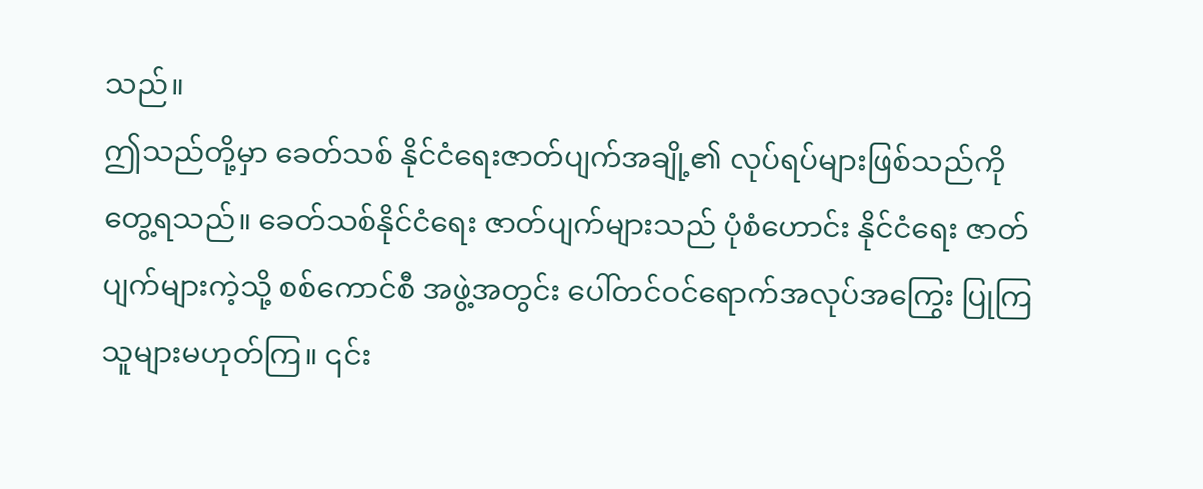သည်။
ဤသည်တို့မှာ ခေတ်သစ် နိုင်ငံရေးဇာတ်ပျက်အချို့၏ လုပ်ရပ်များဖြစ်သည်ကို တွေ့ရသည်။ ခေတ်သစ်နိုင်ငံရေး ဇာတ်ပျက်များသည် ပုံစံဟောင်း နိုင်ငံရေး ဇာတ်ပျက်များကဲ့သို့ စစ်ကောင်စီ အဖွဲ့အတွင်း ပေါ်တင်ဝင်ရောက်အလုပ်အကြွေး ပြုကြသူများမဟုတ်ကြ။ ၎င်း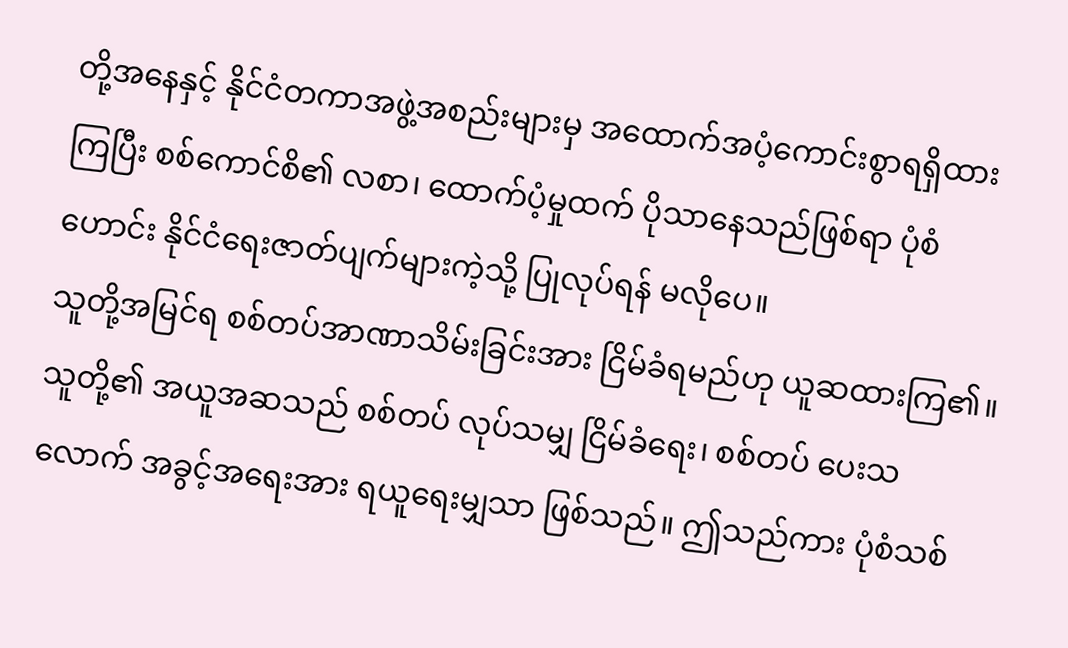တို့အနေနှင့် နိုင်ငံတကာအဖွဲ့အစည်းများမှ အထောက်အပံ့ကောင်းစွာရရှိထားကြပြီး စစ်ကောင်စိ၏ လစာ၊ ထောက်ပံ့မှုထက် ပိုသာနေသည်ဖြစ်ရာ ပုံစံဟောင်း နိုင်ငံရေးဇာတ်ပျက်များကဲ့သို့ ပြုလုပ်ရန် မလိုပေ။
သူတို့အမြင်ရ စစ်တပ်အာဏာသိမ်းခြင်းအား ငြိမ်ခံရမည်ဟု ယူဆထားကြ၏။ သူတို့၏ အယူအဆသည် စစ်တပ် လုပ်သမျှ ငြိမ်ခံရေး၊ စစ်တပ် ပေးသလောက် အခွင့်အရေးအား ရယူရေးမျှသာ ဖြစ်သည်။ ဤသည်ကား ပုံစံသစ်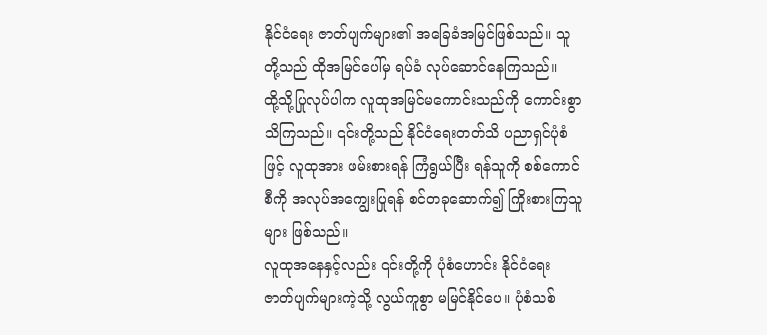နိုင်ငံရေး ဇာတ်ပျက်များ၏ အခြေခံအမြင်ဖြစ်သည်။ သူတို့သည် ထိုအမြင်ပေါ်မှ ရပ်ခံ လုပ်ဆောင်နေကြသည်။
ထို့သို့ပြုလုပ်ပါက လူထုအမြင်မကောင်းသည်ကို ကောင်းစွာသိကြသည်။ ၎င်းတို့သည် နိုင်ငံရေးတတ်သိ ပညာရှင်ပုံစံဖြင့် လူထုအား ဖမ်းစားရန် ကြံရွယ်ပြီး ရန်သူကို စစ်ကောင်စီကို အလုပ်အကျွေးပြုရန် စင်တခုဆောက်၍ ကြိုးစားကြသူများ ဖြစ်သည်။
လူထုအနေနှင့်လည်း ၎င်းတို့ကို ပုံစံဟောင်း နိုင်ငံရေး ဇာတ်ပျက်များကဲ့သို့ လွယ်ကူစွာ မမြင်နိုင်ပေ။ ပုံစံသစ်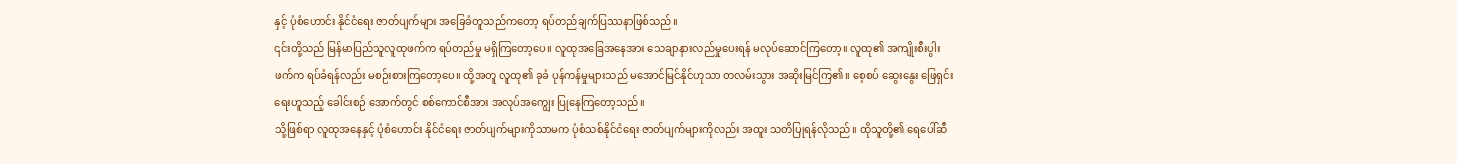နှင့် ပုံစံဟောင်း နိုင်ငံရေး ဇာတ်ပျက်များ အခြေခံတူသည်ကတော့ ရပ်တည်ချက်ပြဿနာဖြစ်သည်။
၎င်းတို့သည် မြန်မာပြည်သူလူထုဖက်က ရပ်တည်မှု မရှိကြတော့ပေ။ လူထုအခြေအနေအား သေချာနားလည်မှုပေးရန် မလုပ်ဆောင်ကြတော့။ လူထု၏ အကျိုးစီးပွါးဖက်က ရပ်ခံရန်လည်း မစဉ်းစားကြတော့ပေ။ ထို့အတူ လူထု၏ ခုခံ ပုန်ကန်မှုများသည် မအောင်မြင်နိုင်ဟုသာ တလမ်းသွား အဆိုးမြင်ကြ၏။ စေ့စပ် ဆွေးနွေး ဖြေရှင်းရေးဟူသည့် ခေါင်းစဉ် အောက်တွင် စစ်ကောင်စီအား အလုပ်အကျွေး ပြုနေကြတော့သည်။
သို့ဖြစ်ရာ လူထုအနေနှင့် ပုံစံဟောင်း နိုင်ငံရေး ဇာတ်ပျက်များကိုသာမက ပုံစံသစ်နိုင်ငံရေး ဇာတ်ပျက်များကိုလည်း အထူး သတိပြုရန်လိုသည်။ ထိုသူတို့၏ ရေပေါ်ဆီ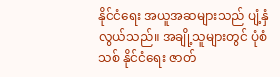နိုင်ငံရေး အယူအဆများသည် ပျံ့နှံလွယ်သည်။ အချို့သူများတွင် ပုံစံသစ် နိုင်ငံရေး ဇာတ်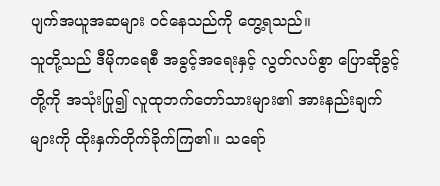ပျက်အယူအဆများ ဝင်နေသည်ကို တွေ့ရသည်။
သူတို့သည် ဒီမိုကရေစီ အခွင့်အရေးနှင့် လွတ်လပ်စွာ ပြောဆိုခွင့်တို့ကို အသုံးပြု၍ လူထုဘက်တော်သားများ၏ အားနည်းချက်များကို ထိုးနှက်တိုက်ခိုက်ကြ၏။ သရော်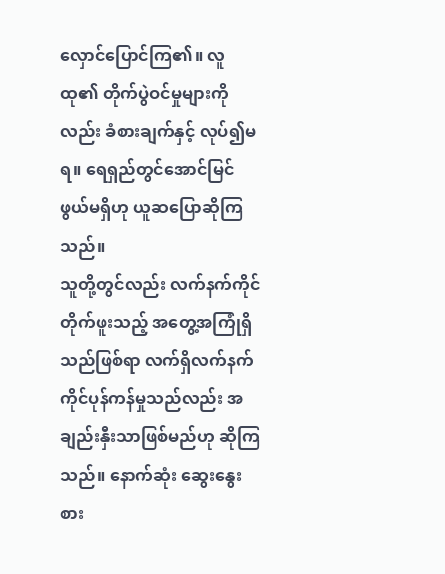လှောင်ပြောင်ကြ၏။ လူထု၏ တိုက်ပွဲဝင်မှုများကိုလည်း ခံစားချက်နှင့် လုပ်၍မရ။ ရေရှည်တွင်အောင်မြင်ဖွယ်မရှိဟု ယူဆပြောဆိုကြသည်။
သူတို့တွင်လည်း လက်နက်ကိုင်တိုက်ဖူးသည့် အတွေ့အကြုံရှိသည်ဖြစ်ရာ လက်ရှိလက်နက်ကိုင်ပုန်ကန်မှုသည်လည်း အချည်းနှီးသာဖြစ်မည်ဟု ဆိုကြသည်။ နောက်ဆုံး ဆွေးနွေးစား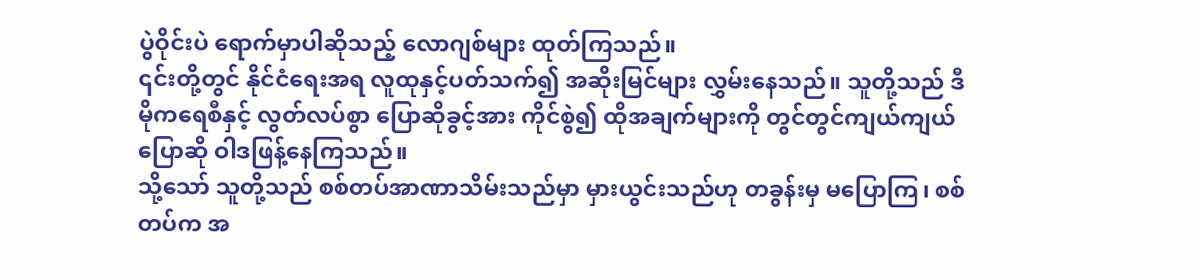ပွဲဝိုင်းပဲ ရောက်မှာပါဆိုသည့် လောဂျစ်များ ထုတ်ကြသည်။
၎င်းတို့တွင် နိုင်ငံရေးအရ လူထုနှင့်ပတ်သက်၍ အဆိုးမြင်များ လွှမ်းနေသည်။ သူတို့သည် ဒီမိုကရေစီနှင့် လွတ်လပ်စွာ ပြောဆိုခွင့်အား ကိုင်စွဲ၍ ထိုအချက်များကို တွင်တွင်ကျယ်ကျယ် ပြောဆို ဝါဒဖြန့်နေကြသည်။
သို့သော် သူတို့သည် စစ်တပ်အာဏာသိမ်းသည်မှာ မှားယွင်းသည်ဟု တခွန်းမှ မပြောကြ၊ စစ်တပ်က အ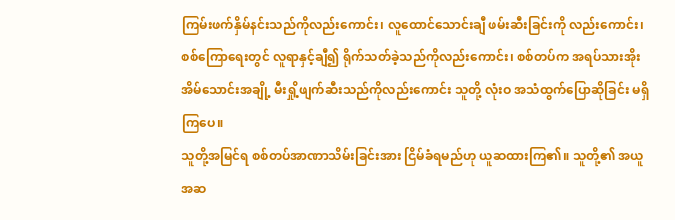ကြမ်းဖက်နှိမ်နင်းသည်ကိုလည်းကောင်း၊ လူထောင်သောင်းချီ ဖမ်းဆီးခြင်းကို လည်းကောင်း၊ စစ်ကြောရေးတွင် လူရာနှင့်ချီ၍ ရိုက်သတ်ခဲ့သည်ကိုလည်းကောင်း၊ စစ်တပ်က အရပ်သားအိုးအိမ်သောင်းအချို့ မီးရှို့ဖျက်ဆီးသည်ကိုလည်းကောင်း သူတို့ လုံးဝ အသံထွက်ပြောဆိုခြင်း မရှိကြပေ။
သူတို့အမြင်ရ စစ်တပ်အာဏာသိမ်းခြင်းအား ငြိမ်ခံရမည်ဟု ယူဆထားကြ၏။ သူတို့၏ အယူအဆ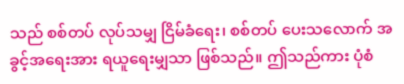သည် စစ်တပ် လုပ်သမျှ ငြိမ်ခံရေး၊ စစ်တပ် ပေးသလောက် အခွင့်အရေးအား ရယူရေးမျှသာ ဖြစ်သည်။ ဤသည်ကား ပုံစံ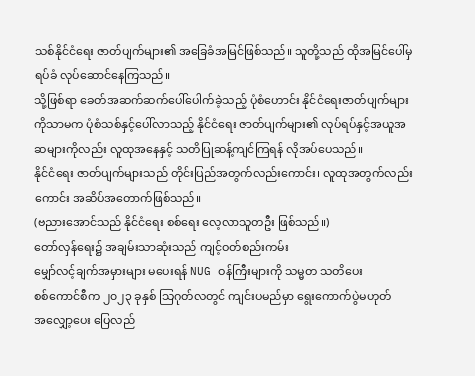သစ်နိုင်ငံရေး ဇာတ်ပျက်များ၏ အခြေခံအမြင်ဖြစ်သည်။ သူတို့သည် ထိုအမြင်ပေါ်မှ ရပ်ခံ လုပ်ဆောင်နေကြသည်။
သို့ဖြစ်ရာ ခေတ်အဆက်ဆက်ပေါ်ပေါက်ခဲ့သည့် ပုံစံဟောင်း နိုင်ငံရေးဇာတ်ပျက်များကိုသာမက ပုံစံသစ်နှင့်ပေါ်လာသည့် နိုင်ငံရေး ဇာတ်ပျက်များ၏ လုပ်ရပ်နှင့်အယူအဆများကိုလည်း လူထုအနေနှင့် သတိပြုဆန့်ကျင်ကြရန် လိုအပ်ပေသည်။
နိုင်ငံရေး ဇာတ်ပျက်များသည် တိုင်းပြည်အတွက်လည်းကောင်း၊ လူထုအတွက်လည်းကောင်း အဆိပ်အတောက်ဖြစ်သည်။
(ဗညားအောင်သည် နိုင်ငံရေး စစ်ရေး လေ့လာသူတဦး ဖြစ်သည်။)
တော်လှန်ရေး၌ အချမ်းသာဆုံးသည် ကျင့်ဝတ်စည်းကမ်း
မျှော်လင့်ချက်အမှားများ မပေးရန် NUG ဝန်ကြီးများကို သမ္မတ သတိပေး
စစ်ကောင်စီက ၂၀၂၃ ခုနှစ် သြဂုတ်လတွင် ကျင်းပမည်မှာ ရွေးကောက်ပွဲမဟုတ်
အလျှော့ပေး ပြေလည်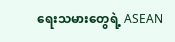ရေးသမားတွေရဲ့ ASEAN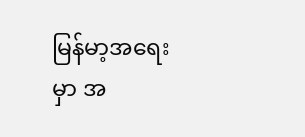မြန်မာ့အရေးမှာ အ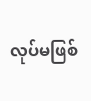လုပ်မဖြစ်